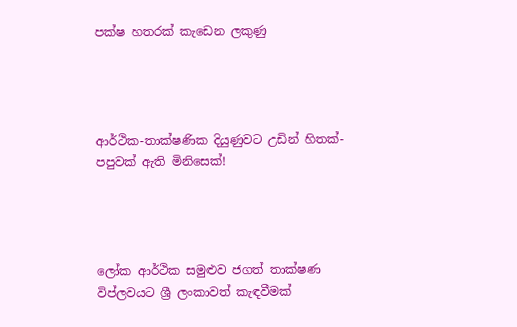පක්ෂ හතරක් කැඩෙන ලකුණු




ආර්ථික-තාක්ෂණික දියුණුවට උඩින් හිතක්-පපුවක් ඇති මිනිසෙක්!




ලෝක ආර්ථික සමුළුව ජගත් තාක්ෂණ විප්ලවයට ශ්‍රී ලංකාවත් කැඳවීමක්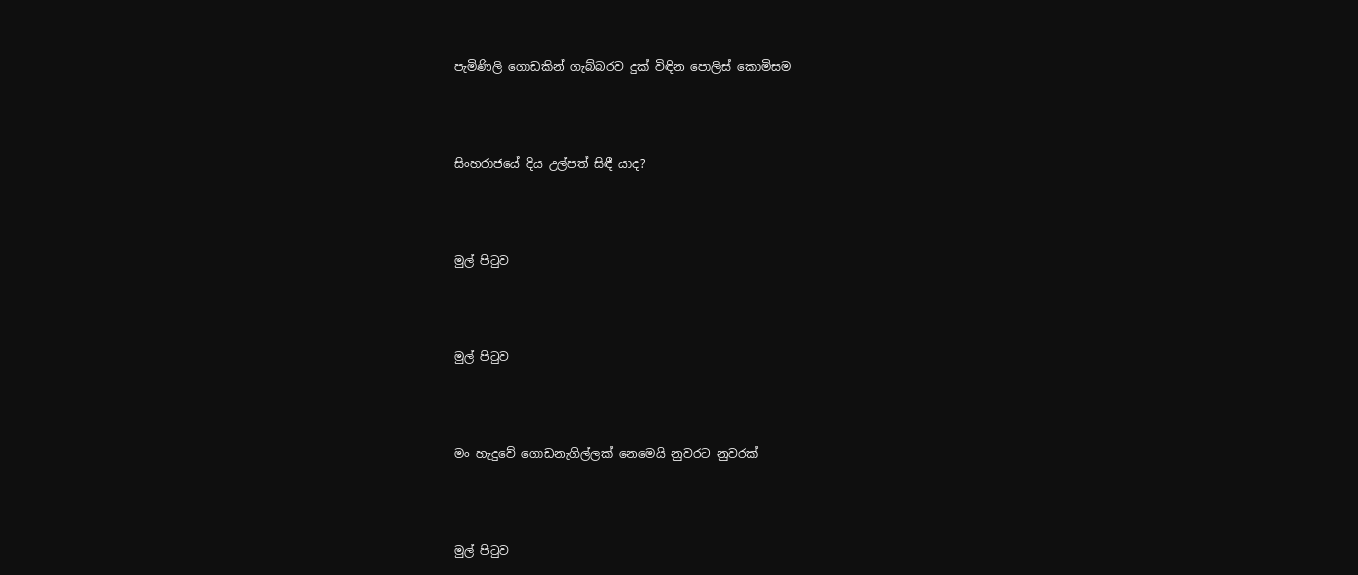පැමිණිලි ගොඩකින් ගැබ්බරව දුක් විඳින පොලිස් කොමිසම




සිංහරාජයේ දිය උල්පත් සිඳී යාද?




මුල් පිටුව




මුල් පිටුව




මං හැදුවේ ගොඩනැගිල්ලක් නෙමෙයි නුවරට නුවරක්




මුල් පිටුව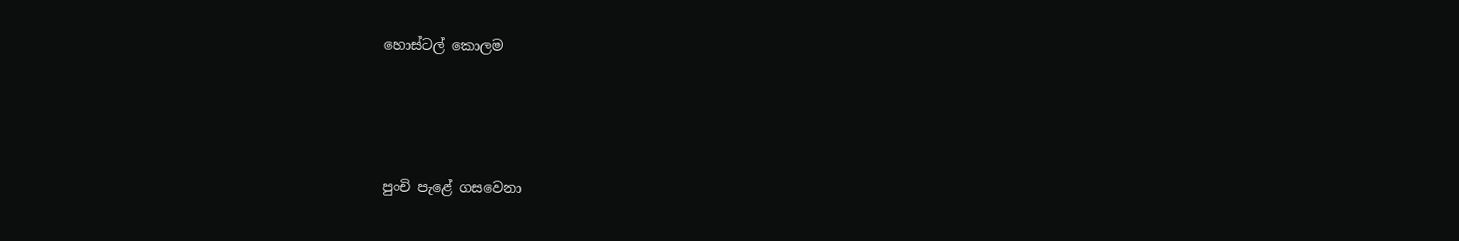හොස්ටල් කොලම




පුංචි පැළේ ගසවෙනා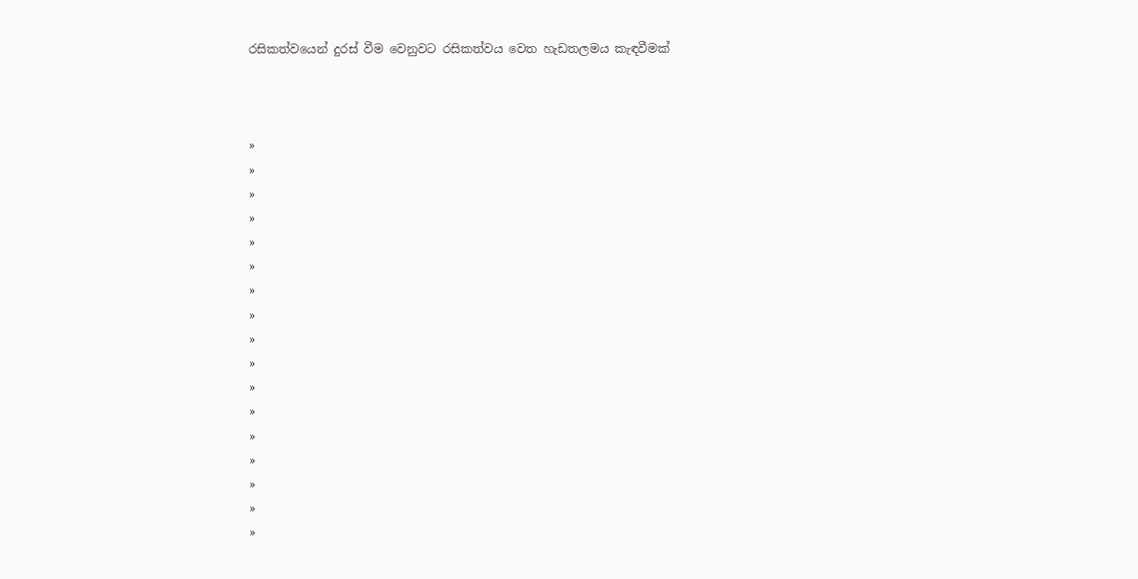රසිකත්වයෙන් දුරස් වීම වෙනුවට රසිකත්වය වෙත හැඩතලමය කැඳවීමක්



»
»
»
»
»
»
»
»
»
»
»
»
»
»
»
»
»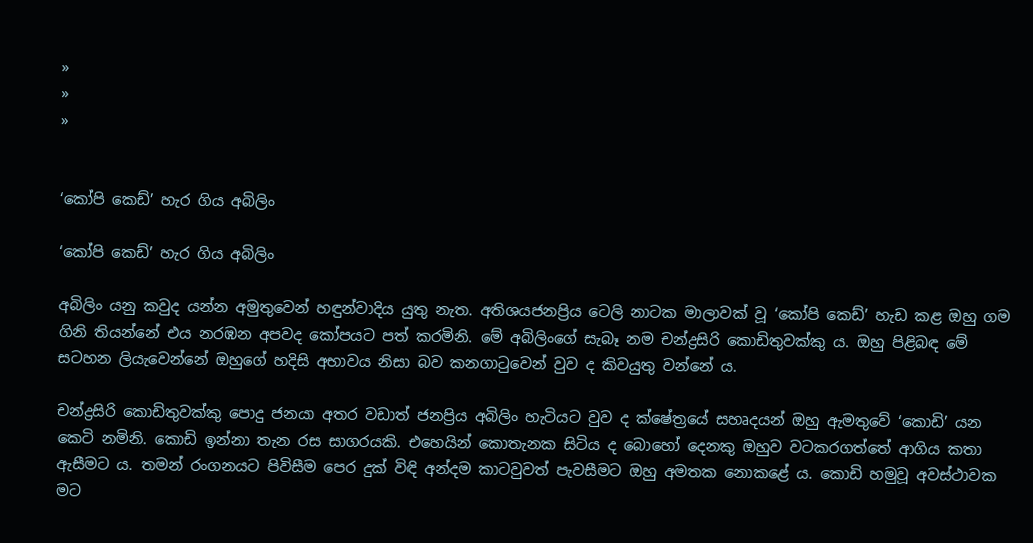»
»
»


‘කෝපි ක‍ෙඩ්’ හැර ගිය අබිලිං

‘කෝපි ක‍ෙඩ්’ හැර ගිය අබිලිං

අබිලිං යනු කවුද යන්න අමුතුවෙන් හඳුන්වාදිය යුතු නැත. අතිශයජනප්‍රිය ටෙලි නාටක මාලාවක් වූ ‘කෝපි ක‍‍ෙඩ්’ හැඩ කළ ඔහු ගම ගිනි තියන්නේ එය නරඹන අපවද කෝපයට පත් කරමිනි. මේ අබිලිංගේ සැබෑ නම චන්ද්‍රසිරි කොඩිතුවක්කු ය. ඔහු පිළිබඳ මේ සටහන ලියැවෙන්නේ ඔහුගේ හදිසි අභාවය නිසා බව කනගාටුවෙන් වුව ද කිවයුතු වන්නේ ය.

චන්ද්‍රසිරි කොඩිතුවක්කු පොදු ජනයා අතර වඩාත් ජනප්‍රිය අබිලිං හැටියට වුව ද ක්ෂේත්‍රයේ සහෘද‍යන් ඔහු ඇමතුවේ ‘කොඩි’ යන කෙටි නමිනි. කොඩි ඉන්නා තැන රස සාගරයකි. එහෙයින් කොතැනක සිටිය ද බොහෝ දෙනකු ඔහුව වටකරගත්තේ ආගිය කතා ඇසීමට ය. තමන් රංගනයට පිවිසීම පෙර දුක් විඳි අන්දම කාටවුවත් පැවසීමට‍ ඔහු අමතක නොකළේ ය. කොඩි හමුවූ අවස්ථාවක මට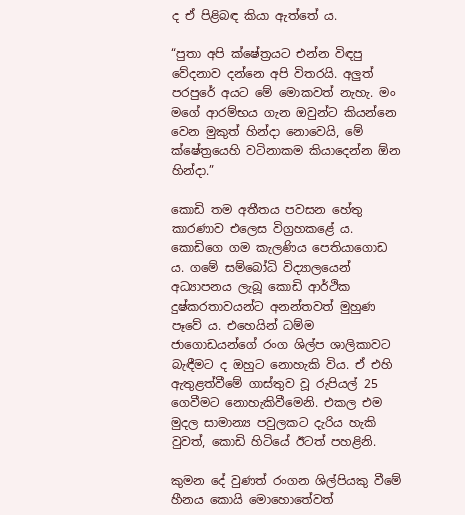ද ඒ පිළිබඳ කියා ඇත්තේ ය.

“පුතා අපි ක්ෂේත්‍රයට එන්න විඳපු වේදනාව දන්නෙ අපි විතරයි‍. අලුත් පරපුරේ අයට මේ මොකවත් නැහැ. මං මගේ ආරම්භය ගැන ඔවුන්ට කියන්නෙ වෙන මුකුත් හින්දා නොවෙයි, මේ ක්ෂේත්‍රයෙහි වටිනාකම කියාදෙන්න ඕන හින්දා.”

කොඩි තම අතීතය පවසන හේතු කාරණාව එලෙස විග්‍රහකළේ ය. කොඩිගෙ ගම කැලණිය පෙතියාගොඩ ය. ගමේ සම්බෝධි විද්‍යාලයෙන් අධ්‍යාපනය ලැබූ කොඩි ආර්ථික දුෂ්කරතාවයන්ට අනන්තවත් මුහුණ පෑවේ ය. එහෙයින් ධම්ම ජාගොඩයන්ගේ රංග ශිල්ප ශාලිකාවට බැඳීමට ද ඔහුට නොහැකි විය. ඒ එහි ඇතුළත්වීමේ ගාස්තුව වූ රුපියල් 25 ගෙවීමට නොහැකිවීමෙනි. එකල එම මුදල සාමාන්‍ය පවුලකට දැරිය හැකි වුවත්, කොඩි හිටියේ ඊටත් පහළිනි.

කුමන දේ වුණත් රංගන ශිල්පියකු වීමේ හීනය කොයි මොහොතේවත්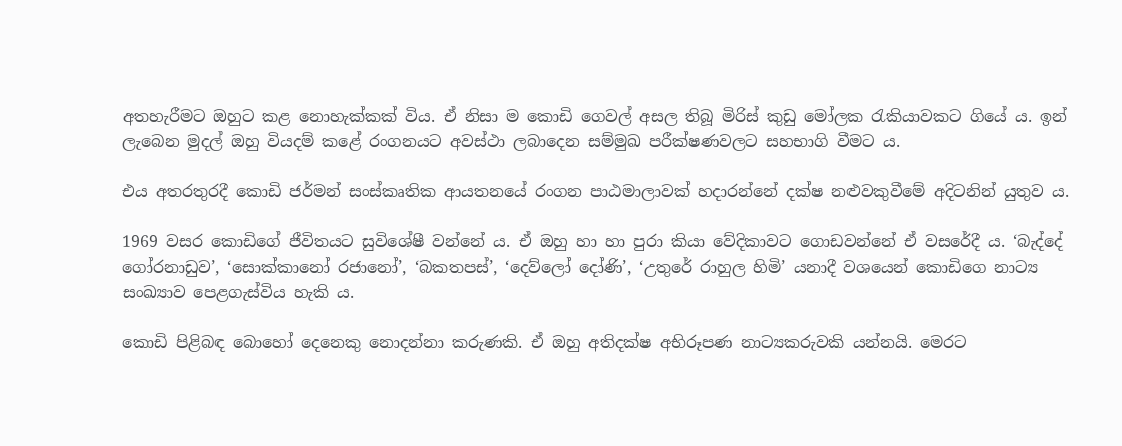අතහැරීමට ඔහුට කළ නොහැක්කක් විය. ඒ නිසා ම කොඩි ගෙවල් අසල තිබූ මිරිස් කුඩු මෝලක රැකියාවකට ගියේ ය. ඉන් ලැබෙන මුදල් ඔහු වියදම් කළේ රංගනයට අවස්ථා ලබාදෙන සම්මුඛ පරීක්ෂණවලට සහභාගි වීමට ය.

එය අතරතුරදී කොඩි ජර්මන් සංස්කෘතික ආයතනයේ රංගන පාඨමාලාවක් හදාරන්නේ දක්ෂ නළුවකුවීමේ අදිටනින් යුතුව ය.

1969 වසර කොඩිගේ ජීවිතයට සුවිශේෂී වන්නේ ය. ඒ ඔහු හා හා පුරා කියා වේදිකාවට ගොඩවන්නේ ඒ වසරේදී ය. ‘බැද්දේ ගෝරනාඩුව’, ‘සොක්කානෝ රජානෝ’, ‘බකතපස්’, ‘දෙව්ලෝ දෝණි’, ‘උතුරේ රාහුල හිමි’ යනාදී වශයෙන් කොඩිගෙ නාට්‍ය සංඛ්‍යාව පෙළගැස්විය හැකි ය.

කොඩි පිළිබඳ බොහෝ දෙනෙකු නොදන්නා කරුණකි. ඒ ඔහු අතිදක්ෂ අභිරූපණ නාට්‍යකරුවකි යන්නයි. මෙරට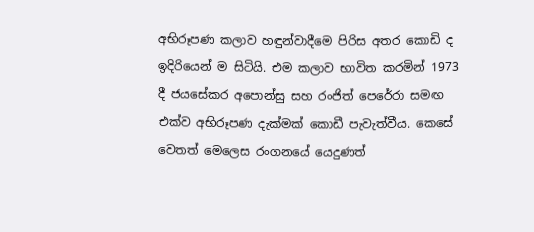අභිරූපණ කලාව හඳුන්වාදීමෙ පිරිස අතර කොඩි ද ඉදිරියෙන් ම සිටියි‍. එම කලාව භාවිත කරමින් 1973 දී ජයසේකර අපොන්සු සහ රංජිත් පෙරේරා සමඟ එක්ව අභිරූපණ දැක්මක් කොඩී පැවැත්වීය. කෙසේ වෙතත් මෙලෙස රංගනයේ යෙදුණත්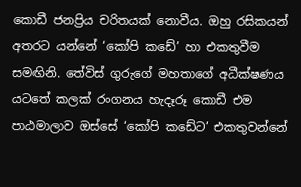කොඩී ජනප්‍රිය චරිතයක් නොවීය. ඔහු රසිකයන් අතරට යන්නේ ‘කෝපි කඩේ’ හා එකතුවීම සමඟිනි. තේවිස් ගුරුගේ මහතාගේ අධීක්ෂණය යටතේ කලක් රංගනය හැදෑරූ කොඩී එම පාඨමාලාව ඔස්සේ ‘කෝපි කඩේට‍’ එකතුවන්නේ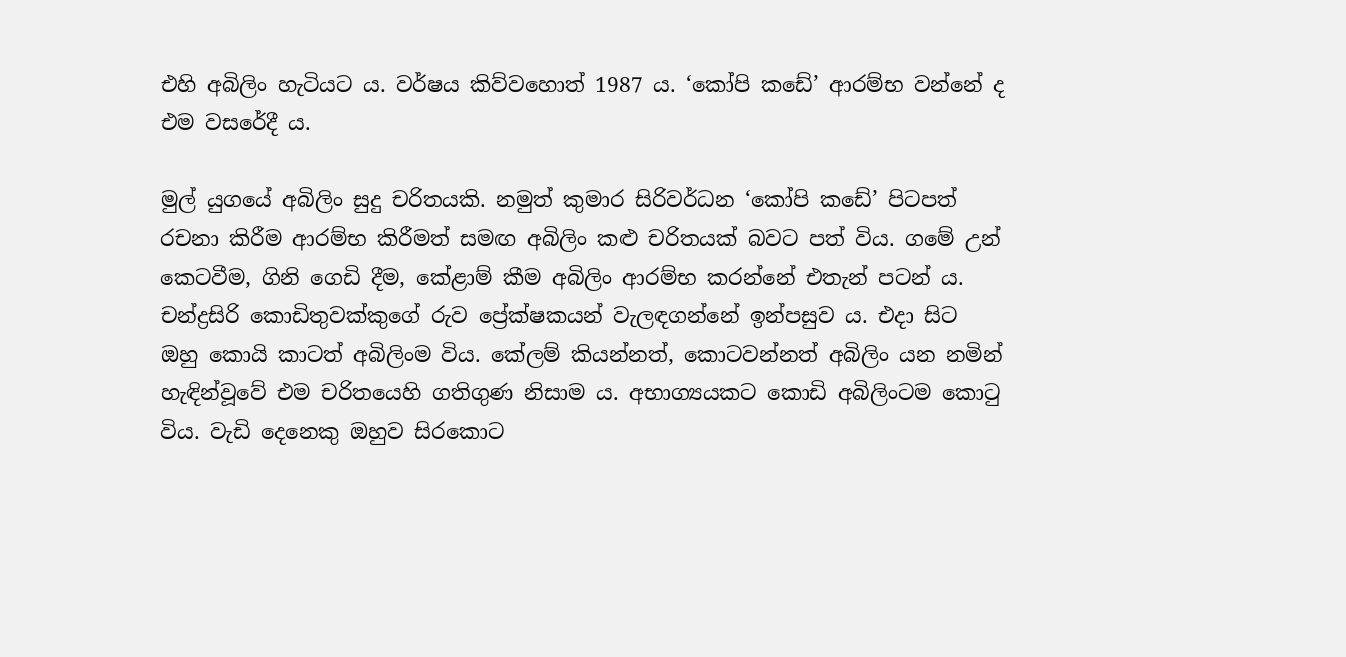එහි අබිලිං හැටියට ය. වර්ෂය කිව්වහොත් 1987 ය. ‘කෝපි කඩේ’ ආරම්භ වන්නේ ද එම වසරේදී ය.

මුල් යුගයේ අබිලිං සුදු චරිතයකි. නමුත් කුමාර සිරිවර්ධන ‘කෝපි කඩේ’ පිටපත් රචනා කිරීම ආරම්භ කිරීමත් සමඟ අබිලිං කළු චරිතයක් බවට පත් විය. ගමේ උන් කෙටවීම, ගිනි ගෙඩි දීම, කේළාම් කීම අබිලිං ආරම්භ කරන්නේ එතැන් පටන් ය. චන්ද්‍රසිරි කොඩිතුවක්කුගේ රුව ප්‍රේක්ෂකයන් වැලඳගන්නේ ‍ඉන්පසුව ය. එදා සිට ඔහු කොයි කාටත් අබිලිංම විය. කේලම් කියන්නත්, කොටවන්නත් අබිලිං යන නමින් හැඳින්වූවේ එම චරිතයෙහි ගතිගුණ නිසාම ය. අභාග්‍යයකට කොඩි අබිලිංටම කොටු විය. වැඩි දෙනෙකු ඔහුව සිරකොට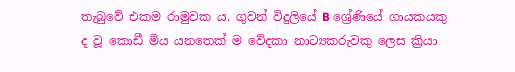තැබුවේ එකම රාමුවක ය. ගුවන් විදුලියේ B ශ්‍රේණියේ ගායකයකු ද වූ කොඩී මිය යනතෙක් ම වේදකා නාට්‍යකරුවකු ලෙස ක්‍රියා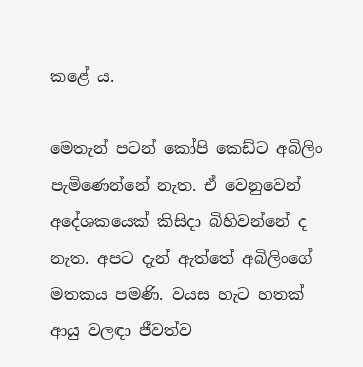කළේ ය.

මෙතැන් පටන් කෝපි ක‍ෙඩ්ට අබිලිං පැමිණෙන්නේ නැත. ඒ වෙනුවෙන් අදේශකයෙක් කිසිදා බිහිවන්නේ ද නැත. අපට දැන් ඇත්තේ අබිලිංගේ මතකය පමණි. වයස හැට හතක් ආයු වලඳා ජීවත්ව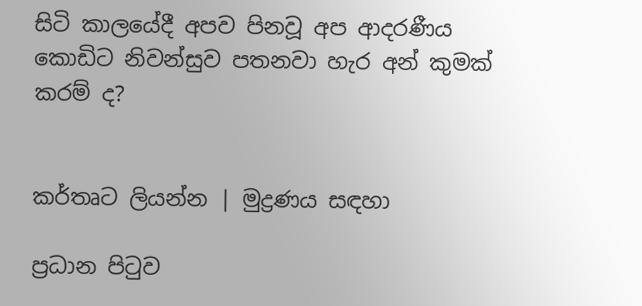සිටි ‍කාලයේදී අපව පිනවූ අප ආදරණීය කොඩිට නිවන්සුව පතනවා හැර අන් කුමක් කරම් ද?


කර්තෘට ලියන්න | මුද්‍රණය සඳහා

ප්‍රධාන පිටුව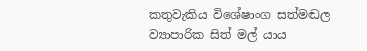කතුවැකිය විශේෂාංග සත්මඬල ව්‍යාපාරික සිත් මල් යාය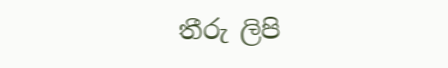තීරු ලිපි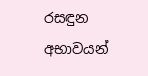රසඳුන අභාවයන්